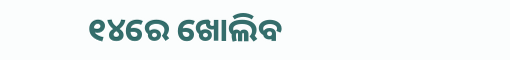୧୪ରେ ଖୋଲିବ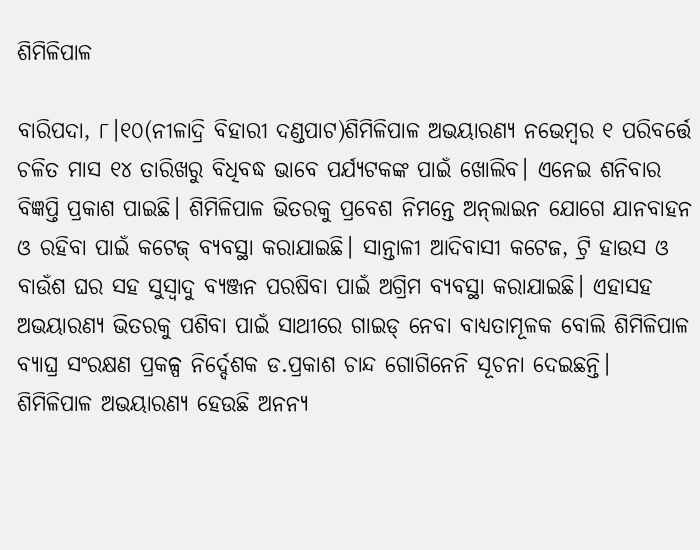ଶିମିଳିପାଳ

ବାରିପଦା, ୮।୧୦(ନୀଳାଦ୍ରି ବିହାରୀ ଦଣ୍ଡପାଟ)ଶିମିଳିପାଳ ଅଭୟାରଣ୍ୟ ନଭେମ୍ବର ୧ ପରିବର୍ତ୍ତେ ଚଳିତ ମାସ ୧୪ ତାରିଖରୁ ବିଧିବଦ୍ଧ ଭାବେ ପର୍ଯ୍ୟଟକଙ୍କ ପାଇଁ ଖୋଲିବ। ଏନେଇ ଶନିବାର ବିଜ୍ଞପ୍ତି ପ୍ରକାଶ ପାଇଛି। ଶିମିଳିପାଳ ଭିତରକୁ ପ୍ରବେଶ ନିମନ୍ତେ ଅନ୍‌ଲାଇନ ଯୋଗେ ଯାନବାହନ ଓ ରହିବା ପାଇଁ କଟେଜ୍‌ ବ୍ୟବସ୍ଥା କରାଯାଇଛି। ସାନ୍ତାଳୀ ଆଦିବାସୀ କଟେଜ, ଟ୍ରି ହାଉସ ଓ ବାଉଁଶ ଘର ସହ ସୁସ୍ବାଦୁ ବ୍ୟଞ୍ଜନ ପରଷିବା ପାଇଁ ଅଗ୍ରିମ ବ୍ୟବସ୍ଥା କରାଯାଇଛି। ଏହାସହ ଅଭୟାରଣ୍ୟ ଭିତରକୁ ପଶିବା ପାଇଁ ସାଥୀରେ ଗାଇଡ୍‌ ନେବା ବାଧ୍ୟତାମୂଳକ ବୋଲି ଶିମିଳିପାଳ ବ୍ୟାଘ୍ର ସଂରକ୍ଷଣ ପ୍ରକଳ୍ପ ନିର୍ଦ୍ଦେଶକ ଡ.ପ୍ରକାଶ ଚାନ୍ଦ ଗୋଗିନେନି ସୂଚନା ଦେଇଛନ୍ତି।
ଶିମିଳିପାଳ ଅଭୟାରଣ୍ୟ ହେଉଛି ଅନନ୍ୟ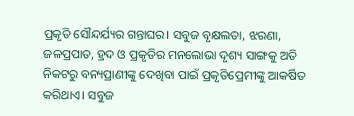ପ୍ରକୃତି ସୌନ୍ଦର୍ଯ୍ୟର ଗନ୍ତାଘର। ସବୁଜ ବୃକ୍ଷଲତା, ଝରଣା, ଜଳପ୍ରପାତ, ହ୍ରଦ ଓ ପ୍ରକୃତିର ମନଲୋଭା ଦୃଶ୍ୟ ସାଙ୍ଗକୁ ଅତି ନିକଟରୁ ବନ୍ୟପ୍ରାଣୀଙ୍କୁ ଦେଖିବା ପାଇଁ ପ୍ରକୃତିପ୍ରେମୀଙ୍କୁ ଆକର୍ଷିତ କରିଥାଏ। ସବୁଜ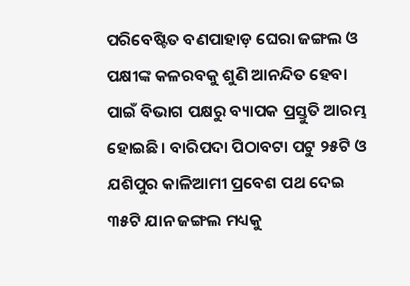ପରିବେଷ୍ଟିତ ବଣପାହାଡ଼ ଘେରା ଜଙ୍ଗଲ ଓ ପକ୍ଷୀଙ୍କ କଳରବକୁ ଶୁଣି ଆନନ୍ଦିତ ହେବା ପାଇଁ ବିଭାଗ ପକ୍ଷରୁ ବ୍ୟାପକ ପ୍ରସ୍ତୁତି ଆରମ୍ଭ ହୋଇଛି। ବାରିପଦା ପିଠାବଟା ପଟୁ ୨୫ଟି ଓ ଯଶିପୁର କାଳିଆମୀ ପ୍ରବେଶ ପଥ ଦେଇ ୩୫ଟି ଯାନ ଜଙ୍ଗଲ ମଧ୍ୟକୁ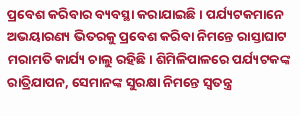ପ୍ରବେଶ କରିବାର ବ୍ୟବସ୍ଥା କରାଯାଇଛି। ପର୍ଯ୍ୟଟକମାନେ ଅଭୟାରଣ୍ୟ ଭିତରକୁ ପ୍ରବେଶ କରିବା ନିମନ୍ତେ ରାସ୍ତାଘାଟ ମରାମତି କାର୍ଯ୍ୟ ଚାଲୁ ରହିଛି। ଶିମିଳିପାଳରେ ପର୍ଯ୍ୟଟକଙ୍କ ରାତ୍ରିଯାପନ, ସେମାନଙ୍କ ସୁରକ୍ଷା ନିମନ୍ତେ ସ୍ବତନ୍ତ୍ର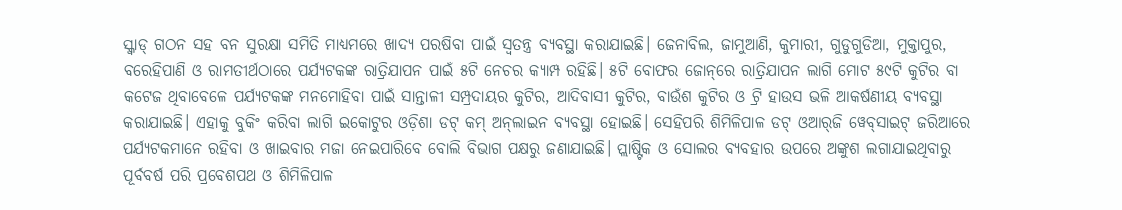ସ୍କ୍ବାଡ୍‌ ଗଠନ ସହ ବନ ସୁରକ୍ଷା ସମିତି ମାଧ୍ୟମରେ ଖାଦ୍ୟ ପରଷିବା ପାଇଁ ସ୍ବତନ୍ତ୍ର ବ୍ୟବସ୍ଥା କରାଯାଇଛି। ଜେନାବିଲ, ଜାମୁଆଣି, କୁମାରୀ, ଗୁଡୁଗୁଡିଆ, ମୁକ୍ତାପୁର, ବରେହିପାଣି ଓ ରାମତୀର୍ଥଠାରେ ପର୍ଯ୍ୟଟକଙ୍କ ରାତ୍ରିଯାପନ ପାଇଁ ୫ଟି ନେଚର କ୍ୟାମ୍ପ ରହିଛି। ୫ଟି ବୋଫର ଜୋନ୍‌ରେ ରାତ୍ରିଯାପନ ଲାଗି ମୋଟ ୫୯ଟି କୁଟିର ବା କଟେଜ ଥିବାବେଳେ ପର୍ଯ୍ୟଟକଙ୍କ ମନମୋହିବା ପାଇଁ ସାନ୍ତାଳୀ ସମ୍ପ୍ରଦାୟର କୁଟିର, ଆଦିବାସୀ କୁଟିର, ବାଉଁଶ କୁଟିର ଓ ଟ୍ରି ହାଉସ ଭଳି ଆକର୍ଷଣୀୟ ବ୍ୟବସ୍ଥା କରାଯାଇଛି। ଏହାକୁ ବୁକିଂ କରିବା ଲାଗି ଇକୋଟୁର ଓଡ଼ିଶା ଡଟ୍‌ କମ୍‌ ଅନ୍‌ଲାଇନ ବ୍ୟବସ୍ଥା ହୋଇଛି। ସେହିପରି ଶିମିଳିପାଳ ଡଟ୍‌ ଓଆର୍‌ଜି ୱେବ୍‌ସାଇଟ୍‌ ଜରିଆରେ ପର୍ଯ୍ୟଟକମାନେ ରହିବା ଓ ଖାଇବାର ମଜା ନେଇପାରିବେ ବୋଲି ବିଭାଗ ପକ୍ଷରୁ ଜଣାଯାଇଛି। ପ୍ଲାଷ୍ଟିକ ଓ ସୋଲର ବ୍ୟବହାର ଉପରେ ଅଙ୍କୁଶ ଲଗାଯାଇଥିବାରୁ ପୂର୍ବବର୍ଷ ପରି ପ୍ରବେଶପଥ ଓ ଶିମିଳିପାଳ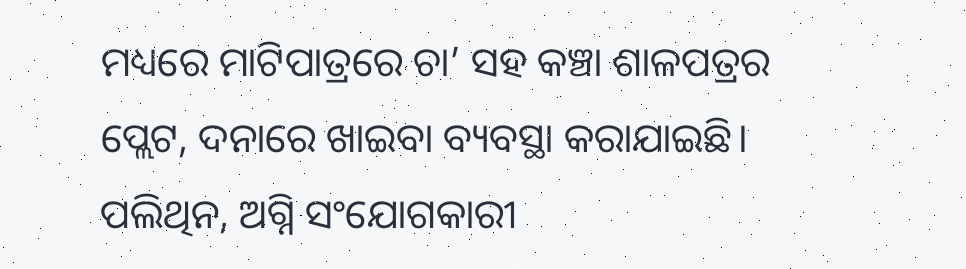ମଧ୍ୟରେ ମାଟିପାତ୍ରରେ ଚା’ ସହ କଞ୍ଚା ଶାଳପତ୍ରର ପ୍ଲେଟ, ଦନାରେ ଖାଇବା ବ୍ୟବସ୍ଥା କରାଯାଇଛି। ପଲିଥିନ, ଅଗ୍ନି ସଂଯୋଗକାରୀ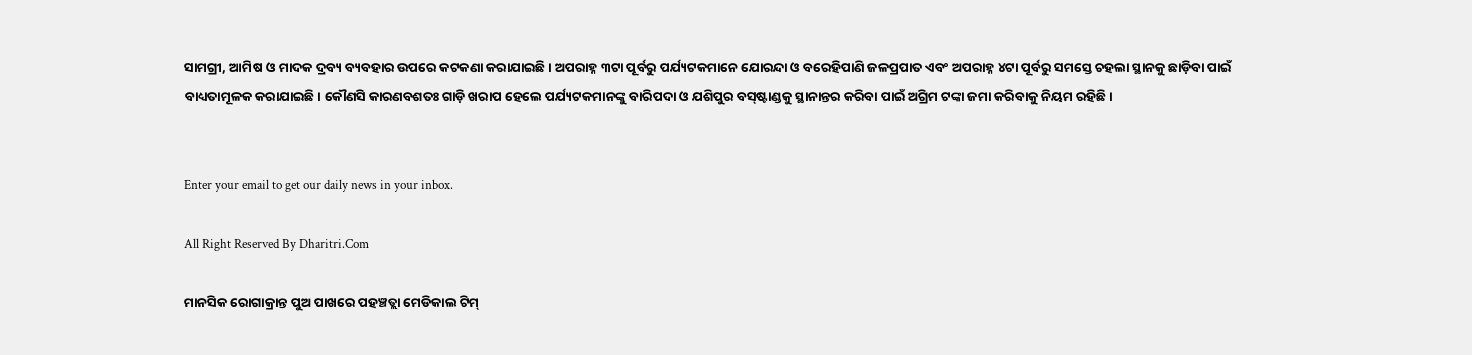ସାମଗ୍ରୀ, ଆମିଷ ଓ ମାଦକ ଦ୍ରବ୍ୟ ବ୍ୟବହାର ଉପରେ କଟକଣା କରାଯାଇଛି। ଅପରାହ୍ନ ୩ଟା ପୂର୍ବରୁ ପର୍ଯ୍ୟଟକମାନେ ଯୋରନ୍ଦା ଓ ବରେହିପାଣି ଜଳପ୍ରପାତ ଏବଂ ଅପରାହ୍ନ ୪ଟା ପୂର୍ବରୁ ସମସ୍ତେ ଚହଲା ସ୍ଥାନକୁ ଛାଡ଼ିବା ପାଇଁ ବାଧ୍ୟତାମୂଳକ କରାଯାଇଛି। କୌଣସି କାରଣବଶତଃ ଗାଡ଼ି ଖରାପ ହେଲେ ପର୍ଯ୍ୟଟକମାନଙ୍କୁ ବାରିପଦା ଓ ଯଶିପୁର ବସ୍‌ଷ୍ଟାଣ୍ଡକୁ ସ୍ଥାନାନ୍ତର କରିବା ପାଇଁ ଅଗ୍ରିମ ଟଙ୍କା ଜମା କରିବାକୁ ନିୟମ ରହିଛି।


Enter your email to get our daily news in your inbox.

All Right Reserved By Dharitri.Com

ମାନସିକ ରୋଗାକ୍ରାନ୍ତ ପୁଅ ପାଖରେ ପହଞ୍ଚତ୍ଲା ମେଡିକାଲ ଟିମ୍‌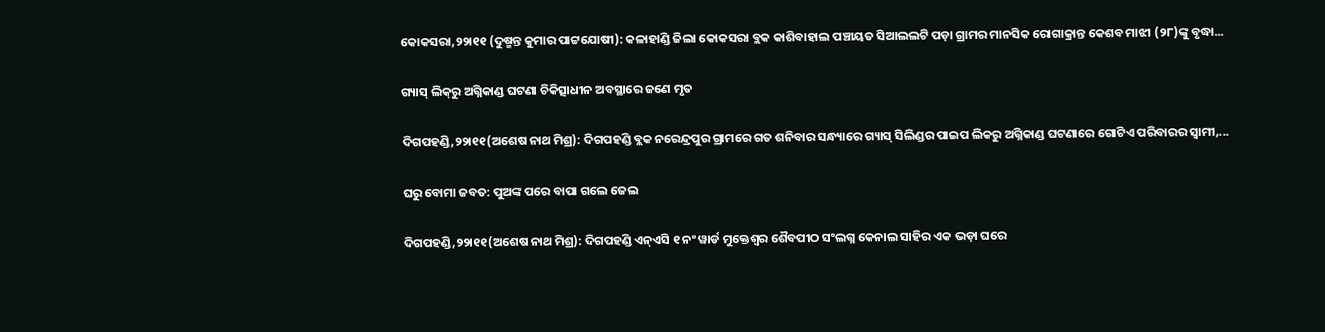କୋକସରା,୨୨ା୧୧ (ଦୁଷ୍ମନ୍ତ କୁମାର ପାଟ୍ଟଯୋଷୀ): କଳାହାଣ୍ଡି ଜିଲା କୋକସରା ବ୍ଲକ କାଶିବାହାଲ ପଞ୍ଚାୟତ ସିଆଲଲଟି ପଡ଼ା ଗ୍ରାମର ମାନସିକ ରୋଗାକ୍ରାନ୍ତ କେଶବ ମାଝୀ (୨୮)ଙ୍କୁ ବୃଦ୍ଧା...

ଗ୍ୟାସ୍‌ ଲିକ୍‌ରୁ ଅଗ୍ନିକାଣ୍ଡ ଘଟଣା ଚିକିତ୍ସାଧୀନ ଅବସ୍ଥାରେ ଜଣେ ମୃତ

ଦିଗପହଣ୍ଡି,୨୨ା୧୧(ଅଶେଷ ନାଥ ମିଶ୍ର): ଦିଗପହଣ୍ଡି ବ୍ଲକ ନରେନ୍ଦ୍ରପୁର ଗ୍ରାମରେ ଗତ ଶନିବାର ସନ୍ଧ୍ୟାରେ ଗ୍ୟାସ୍‌ ସିଲିଣ୍ଡର ପାଇପ ଲିକରୁ ଅଗ୍ନିକାଣ୍ଡ ଘଟଣାରେ ଗୋଟିଏ ପରିବାରର ସ୍ବାମୀ,...

ଘରୁ ବୋମା ଜବତ: ପୁଅଙ୍କ ପରେ ବାପା ଗଲେ ଜେଲ

ଦିଗପହଣ୍ଡି,୨୨ା୧୧(ଅଶେଷ ନାଥ ମିଶ୍ର): ଦିଗପହଣ୍ଡି ଏନ୍‌ଏସି ୧ ନଂ ୱାର୍ଡ ମୁକ୍ତେଶ୍ୱର ଶୈବପୀଠ ସଂଲଗ୍ନ କେନାଲ ସାହିର ଏକ ଭଡ଼ା ଘରେ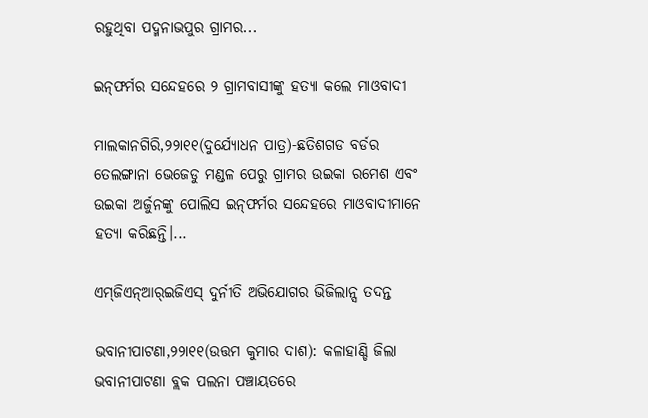ରହୁଥିବା ପଦ୍ମନାଭପୁର ଗ୍ରାମର...

ଇନ୍‌ଫର୍ମର ସନ୍ଦେହରେ ୨ ଗ୍ରାମବାସୀଙ୍କୁ ହତ୍ୟା କଲେ ମାଓବାଦୀ

ମାଲକାନଗିରି,୨୨ା୧୧(ଦୁର୍ଯ୍ୟୋଧନ ପାତ୍ର)-ଛତିଶଗଡ ବର୍ଡର ତେଲଙ୍ଗାନା ଭେଜେଡୁ ମଣ୍ଡଳ ପେରୁ ଗ୍ରାମର ଉଇକା ରମେଶ ଏବଂ ଉଇକା ଅର୍ଜୁନଙ୍କୁ ପୋଲିସ ଇନ୍‌ଫର୍ମର ସନ୍ଦେହରେ ମାଓବାଦୀମାନେ ହତ୍ୟା କରିଛନ୍ତି।...

ଏମ୍‌ଜିଏନ୍‌ଆର୍‌ଇଜିଏସ୍‌ ଦୁର୍ନୀତି ଅଭିଯୋଗର ଭିଜିଲାନ୍ସ ତଦନ୍ତ

ଭବାନୀପାଟଣା,୨୨ା୧୧(ଉତ୍ତମ କୁମାର ଦାଶ): କଳାହାଣ୍ଡି ଜିଲା ଭବାନୀପାଟଣା ବ୍ଲକ ପଲନା ପଞ୍ଚାୟତରେ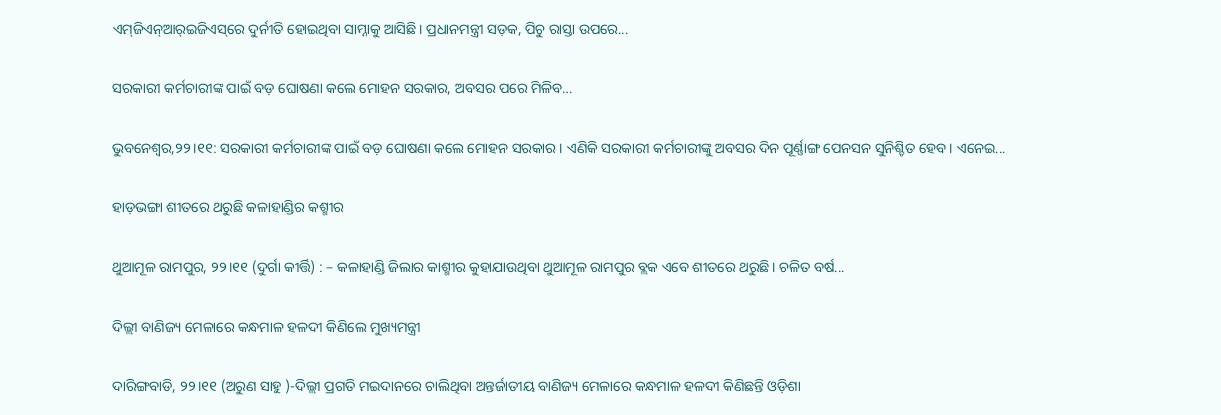ଏମ୍‌ଜିଏନ୍‌ଆର୍‌ଇଜିଏସ୍‌ରେ ଦୁର୍ନୀତି ହୋଇଥିବା ସାମ୍ନାକୁ ଆସିଛି। ପ୍ରଧାନମନ୍ତ୍ରୀ ସଡ଼କ, ପିଚୁ ରାସ୍ତା ଉପରେ...

ସରକାରୀ କର୍ମଚାରୀଙ୍କ ପାଇଁ ବଡ଼ ଘୋଷଣା କଲେ ମୋହନ ସରକାର, ଅବସର ପରେ ମିଳିବ…

ଭୁବନେଶ୍ୱର,୨୨।୧୧: ସରକାରୀ କର୍ମଚାରୀଙ୍କ ପାଇଁ ବଡ଼ ଘୋଷଣା କଲେ ମୋହନ ସରକାର। ଏଣିକି ସରକାରୀ କର୍ମଚାରୀଙ୍କୁ ଅବସର ଦିନ ପୂର୍ଣ୍ଣାଙ୍ଗ ପେନସନ ସୁନିଶ୍ଚିତ ହେବ। ଏନେଇ...

ହାଡ଼ଭଙ୍ଗା ଶୀତରେ ଥରୁଛି କଳାହାଣ୍ଡିର କଶ୍ମୀର

ଥୁଆମୂଳ ରାମପୁର, ୨୨।୧୧ (ଦୁର୍ଗା କୀର୍ତ୍ତି) : – କଳାହାଣ୍ଡି ଜିଲାର କାଶ୍ମୀର କୁହାଯାଉଥିବା ଥୁଆମୂଳ ରାମପୁର ବ୍ଲକ ଏବେ ଶୀତରେ ଥରୁଛି। ଚଳିତ ବର୍ଷ...

ଦିଲ୍ଲୀ ବାଣିଜ୍ୟ ମେଳାରେ କନ୍ଧମାଳ ହଳଦୀ କିଣିଲେ ମୁଖ୍ୟମନ୍ତ୍ରୀ

ଦାରିଙ୍ଗବାଡି, ୨୨।୧୧ (ଅରୁଣ ସାହୁ )-ଦିଲ୍ଲୀ ପ୍ରଗତି ମଇଦାନରେ ଚାଲିଥିବା ଅନ୍ତର୍ଜାତୀୟ ବାଣିଜ୍ୟ ମେଳାରେ କନ୍ଧମାଳ ହଳଦୀ କିଣିଛନ୍ତି ଓଡ଼ିଶା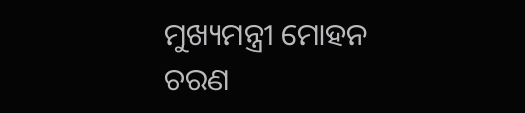ମୁଖ୍ୟମନ୍ତ୍ରୀ ମୋହନ ଚରଣ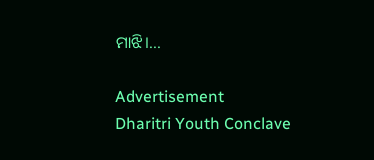ମାଝି।...

Advertisement
Dharitri Youth Conclave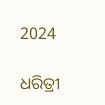2024

ଧରିତ୍ରୀ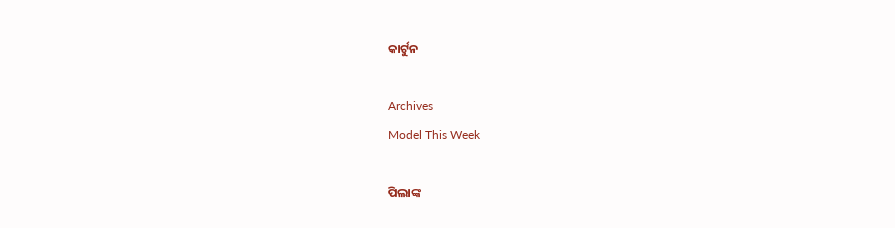କାର୍ଟୁନ

Archives
Model This Week

ପିଲାଙ୍କ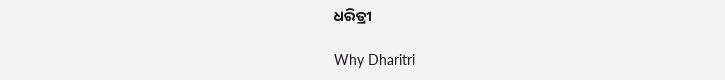ଧରିତ୍ରୀ

Why Dharitri